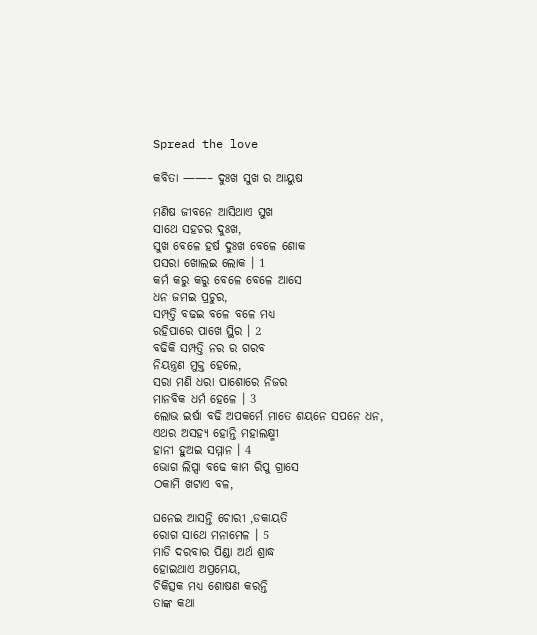Spread the love

କବିତା ——– ଦୁଃଖ ସୁଖ ର ଆୟୁଷ

ମଣିଷ ଜୀବନେ ଆସିଥାଏ ସୁଖ
ସାଥେ ସହଚର ଦୁଃଖ,
ସୁଖ ବେଳେ ହର୍ଷ ଦୁଃଖ ବେଳେ ଶୋକ
ପସରା ଖୋଲଇ ଲୋକ । 1
କର୍ମ କରୁ କରୁ ବେଳେ ବେଳେ ଆସେ
ଧନ ଜମଇ ପ୍ରଚୁର,
ସମ୍ପତ୍ତି ବଢଇ ବଳେ ବଳେ ମଧ୍ଯ
ରହିପାରେ ପାଖେ ସ୍ଥିର । 2
ବଢିକି ସମ୍ପତ୍ତି ନର ର ଗରବ
ନିୟନ୍ତ୍ରଣ ମୁକ୍ତ ହେଲେ,
ସରା ମଣି ଧରା ପାଶୋରେ ନିଜର
ମାନବିକ ଧର୍ମ ହେଳେ । 3
ଲୋଭ ଇର୍ଷା ବଢି ଅପକର୍ମେ ମାତେ ଶୟନେ ସପନେ ଧନ,
ଏଥର ଅସହ୍ଯ ହୋନ୍ତି ମହାଲକ୍ଷ୍ମୀ
ହାନୀ ହୁଅଇ ସମ୍ମାନ । 4
ଭୋଗ ଲିପ୍ସା ବଢେ କାମ ରିପୁ ଗ୍ରାସେ
ଠକାମି ଖଟାଏ ବଳ,

ଘନେଇ ଆସନ୍ତି ଚୋରୀ ,ଡକାୟତି
ରୋଗ ସାଥେ ମନାମେଳ । 5
ମାଡି ଦରବାର ପିଣ୍ଡା ଅର୍ଥ ଶ୍ରାଦ୍ଧ
ହୋଇଥାଏ ଅପ୍ରମେୟ,
ଚିକିତ୍ସକ ମଧ୍ଯ ଶୋଷଣ କରନ୍ତି
ତାଙ୍କ କଥା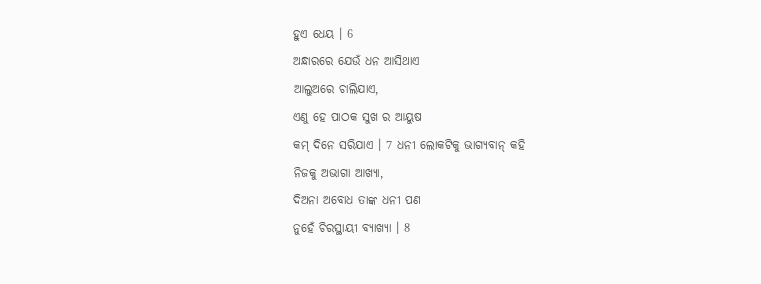ହୁଏ ଧେୟ । 6
ଅନ୍ଧାରରେ ଯେଉଁ ଧନ ଆସିଥାଏ
ଆଲୁଅରେ ଚାଲିଯାଏ,
ଏଣୁ ହେ ପାଠକ ସୁଖ ର ଆୟୁଷ
କମ୍ ଦିନେ ସରିଯାଏ । 7 ଧନୀ ଲୋକଟିକୁ ଭାଗ୍ଯବାନ୍ କହି
ନିଜକୁ ଅଭାଗା ଆଖ୍ଯା,
ଦିଅନା ଅବୋଧ ତାଙ୍କ ଧନୀ ପଣ
ନୁହେଁ ଚିରସ୍ଥାୟୀ ବ୍ୟାଖ୍ୟା । 8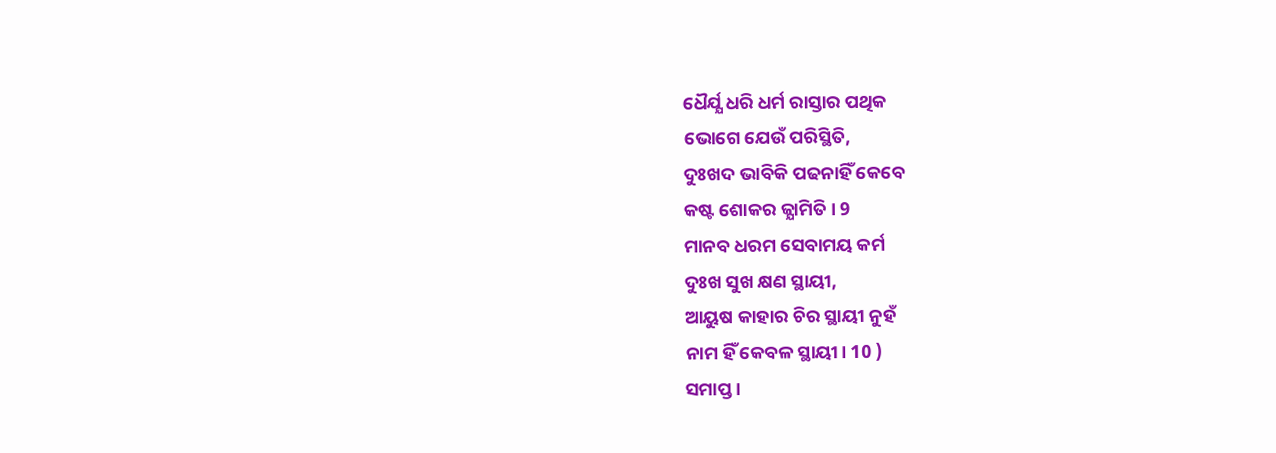ଧୈର୍ଯ୍ଯ ଧରି ଧର୍ମ ରାସ୍ତାର ପଥିକ
ଭୋଗେ ଯେଉଁ ପରିସ୍ଥିତି,
ଦୁଃଖଦ ଭାବିକି ପଢନାହିଁ କେବେ
କଷ୍ଟ ଶୋକର ଜ୍ଯାମିତି । 9
ମାନବ ଧରମ ସେବାମୟ କର୍ମ
ଦୁଃଖ ସୁଖ କ୍ଷଣ ସ୍ଥାୟୀ,
ଆୟୁଷ କାହାର ଚିର ସ୍ଥାୟୀ ନୁହଁ
ନାମ ହିଁ କେବଳ ସ୍ଥାୟୀ। 10 )
ସମାପ୍ତ ।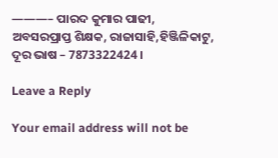———– ପାରଦ କୁମାର ପାଢୀ, ଅବସରପ୍ରାପ୍ତ ଶିକ୍ଷକ, ରାଜାସାହି,ହିଞ୍ଜିଳିକାଟୁ, ଦୂର ଭାଷ – 7873322424 ।

Leave a Reply

Your email address will not be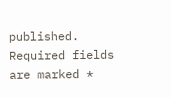published. Required fields are marked *